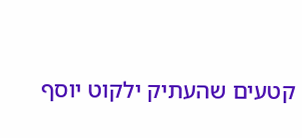קטעים שהעתיק ילקוט יוסף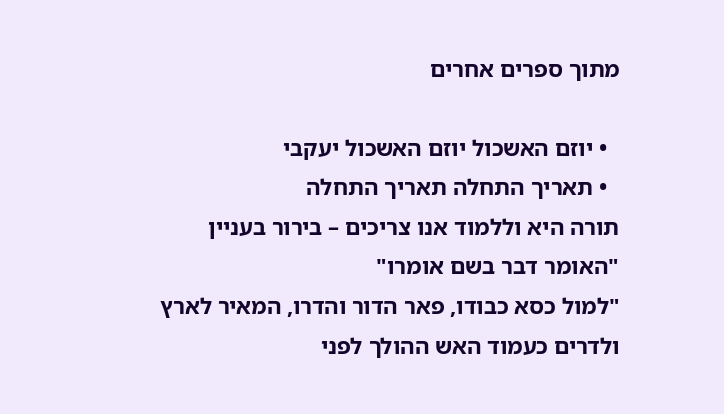מתוך ספרים אחרים

  • יוזם האשכול יוזם האשכול יעקבי
  • תאריך התחלה תאריך התחלה
תורה היא וללמוד אנו צריכים – בירור בעניין "האומר דבר בשם אומרו"
"למול כסא כבודו, פאר הדור והדרו, המאיר לארץ ולדרים כעמוד האש ההולך לפני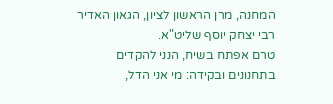המחנה, מרן הראשון לציון, הגאון האדיר רבי יצחק יוסף שליט"א.
טרם אפתח בשיח, הנני להקדים בתחנונים ובקידה: מי אני הדל,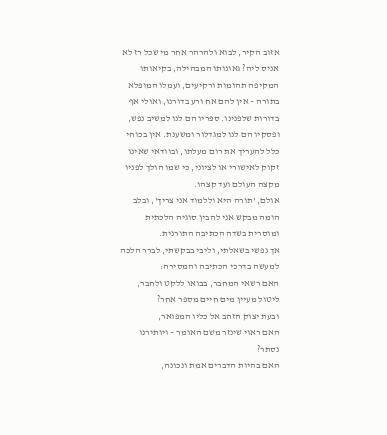אזוב הקיר, לבוא ולהרהר אחר מי שכל רז לא אניס ליה? גאונותו המבהילה, בקיאותו המקיפה תהומות ורקיעים, ועמלו המופלא בתורה – אין להם אח ורע בדורנו, ואולי אף בדורות שלפנינו. ספריו הם לנו למשיב נפש, ופסקיו הם לנו למגדלור ומשענת. אין בכוחי כלל להעריך את רום מעלתו, ובוודאי שאינו זקוק לאישורי או לציוני, כי שמו הולך לפניו מקצה העולם ועד קצהו.
אולם, 'תורה היא וללמוד אני צריך', ובלב הומה מבקש אני להבין סוגיה הלכתית ומוסרית בשדה הכתיבה התורנית.
אך נפשי בשאלתי, וליבי בבקשתי, לברר הלכה למעשה בדרכי הכתיבה והמסירה:
האם רשאי המחבר, בבואו ללקט ולחבר,
ליטול מעיין מים חיים מספר אחר?
ובעת יצוק הזהב אל כליו המפואר,
האם ראוי שינזר משם האומר – ויותירנו נסתר?
האם בהיות הדברים אמת ונכונה,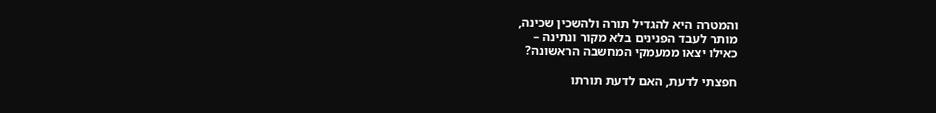והמטרה היא להגדיל תורה ולהשכין שכינה,
מותר לעבד הפנינים בלא מקור ונתינה –
כאילו יצאו ממעמקי המחשבה הראשונה?

חפצתי לדעת, האם לדעת תורתו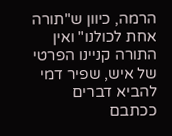הרמה, כיוון ש"תורה אחת לכולנו" ואין התורה קניינו הפרטי של איש, שפיר דמי להביא דברים ככתבם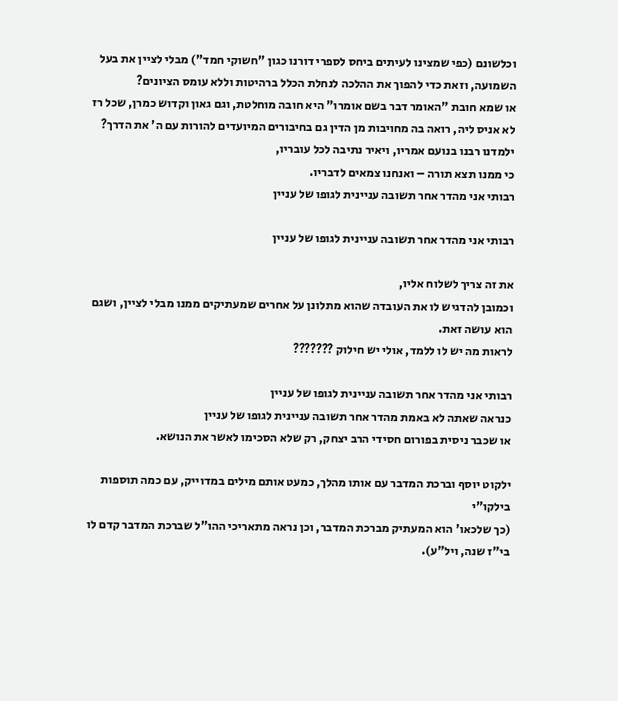וכלשונם (כפי שמצינו לעיתים ביחס לספרי דורנו כגון "חשוקי חמד") מבלי לציין את בעל השמועה, וזאת כדי להפוך את ההלכה לנחלת הכלל ברהיטות וללא עומס הציונים?
או שמא חובת "האומר דבר בשם אומרו" היא חובה מוחלטת, וגם גאון וקדוש כמרן, שכל רז לא אניס ליה, רואה בה מחויבות מן הדין גם בחיבורים המיועדים להורות עם ה' את הדרך?
ילמדנו רבנו בנועם אמריו, ויאיר נתיבה לכל עובריו,
כי ממנו תצא תורה – ואנחנו צמאים לדבריו.
רבותי אני מהדר אחר תשובה עניינית לגופו של עניין

רבותי אני מהדר אחר תשובה עניינית לגופו של עניין

את זה צריך לשלוח אליו,
וכמובן להדגיש לו את העובדה שהוא מתלונן על אחרים שמעתיקים ממנו מבלי לציין, ושגם הוא עושה זאת.
לראות מה יש לו ללמד, אולי יש חילוק ???????

רבותי אני מהדר אחר תשובה עניינית לגופו של עניין
כנראה שאתה לא באמת מהדר אחר תשובה עניינית לגופו של עניין
או שכבר ניסית בפורום חסידי הרב יצחק, רק שלא הסכימו לאשר את הנושא.

ילקוט יוסף וברכת המדבר עם אותו מהלך, כמעט אותם מילים במדוייק, עם כמה תוספות בילקו"י
(כך שלכאו' הוא המעתיק מברכת המדבר, וכן נראה מתאריכי ההו"ל שברכת המדבר קדם לו בי"ז שנה, ויל"ע).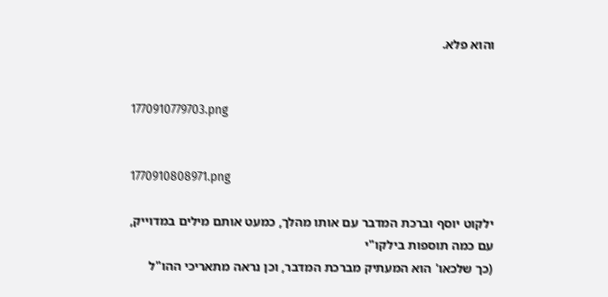והוא פלא.


1770910779703.png


1770910808971.png

ילקוט יוסף וברכת המדבר עם אותו מהלך, כמעט אותם מילים במדוייק, עם כמה תוספות בילקו"י
(כך שלכאו' הוא המעתיק מברכת המדבר, וכן נראה מתאריכי ההו"ל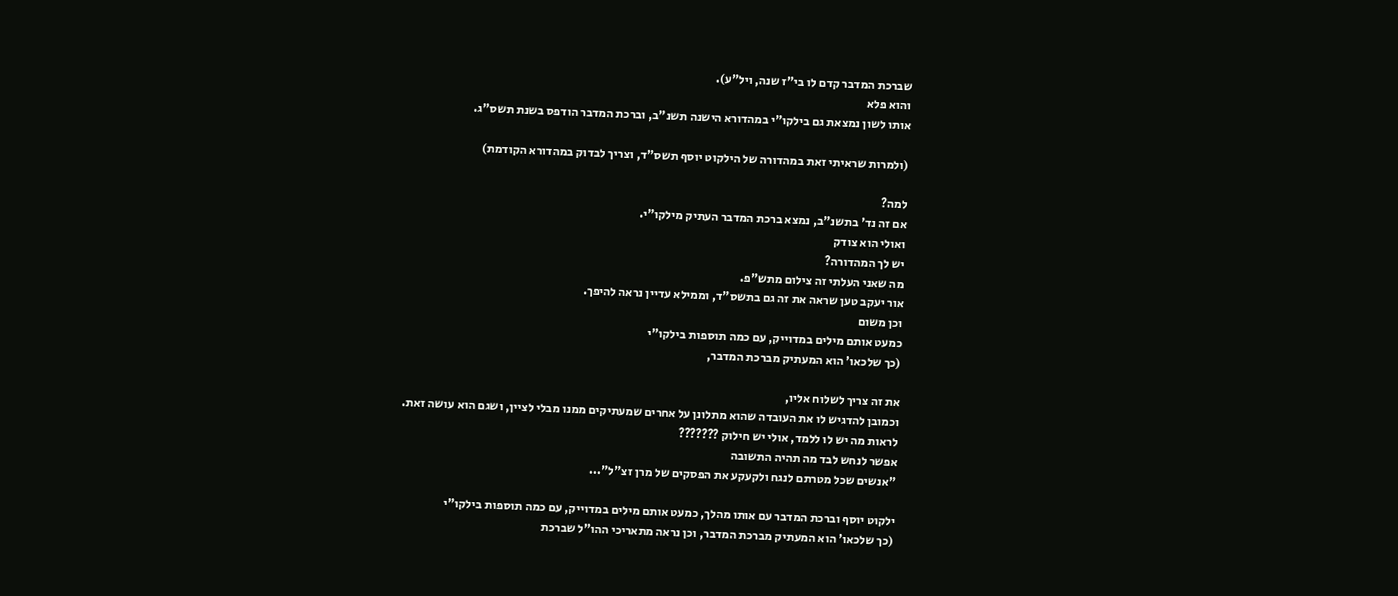שברכת המדבר קדם לו בי"ז שנה, ויל"ע).
והוא פלא
אותו לשון נמצאת גם בילקו"י במהדורא הישנה תשנ"ב, וברכת המדבר הודפס בשנת תשס"ג.

(ולמרות שראיתי זאת במהדורה של הילקוט יוסף תשס"ד, וצריך לבדוק במהדורא הקודמת)

למה?
אם זה נד' בתשנ"ב, נמצא ברכת המדבר העתיק מילקו"י.
ואולי הוא צודק
יש לך המהדורה?
מה שאני העלתי זה צילום מתש"פ.
אור יעקב טען שראה את זה גם בתשס"ד, וממילא עדיין נראה להיפך.
וכן משום
כמעט אותם מילים במדוייק, עם כמה תוספות בילקו"י
(כך שלכאו' הוא המעתיק מברכת המדבר,

את זה צריך לשלוח אליו,
וכמובן להדגיש לו את העובדה שהוא מתלונן על אחרים שמעתיקים ממנו מבלי לציין, ושגם הוא עושה זאת.
לראות מה יש לו ללמד, אולי יש חילוק ???????
אפשר לנחש לבד מה תהיה התשובה
"אנשים שכל מטרתם לנגח ולקעקע את הפסקים של מרן זצ"ל"...

ילקוט יוסף וברכת המדבר עם אותו מהלך, כמעט אותם מילים במדוייק, עם כמה תוספות בילקו"י
(כך שלכאו' הוא המעתיק מברכת המדבר, וכן נראה מתאריכי ההו"ל שברכת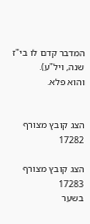המדבר קדם לו בי"ז שנה, ויל"ע).
והוא פלא.


הצג קובץ מצורף 17282

הצג קובץ מצורף 17283
בשער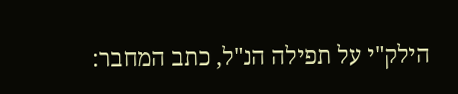הילק"י על תפילה הנ"ל, כתב המחבר: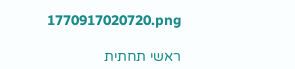1770917020720.png

ראשי תחתית